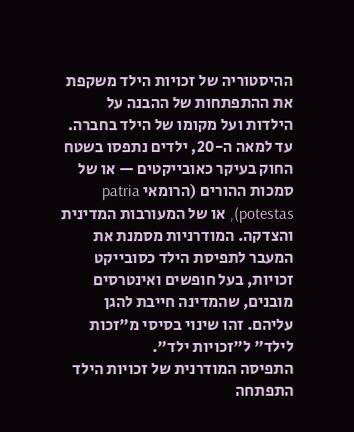ההיסטוריה של זכויות הילד משקפת את ההתפתחות של ההבנה על הילדות ועל מקומו של הילד בחברה. עד למאה ה-20, ילדים נתפסו בשטח החוק בעיקר כאובייקטים — או של סמכות ההורים (הרומאי patria potestas), או של המעורבות המדינית והצדקה. המודרניות מסמנת את המעבר לתפיסת הילד כסובייקט זכויות, בעל חופשים ואינטרסים מובנים, שהמדינה חייבת להגן עליהם. זהו שינוי בסיסי מ"זכות לילד" ל"זכויות ילד".
התפיסה המודרנית של זכויות הילד התפתחה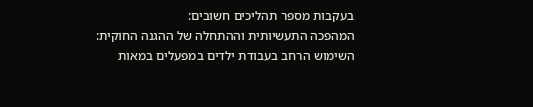בעקבות מספר תהליכים חשובים:
המהפכה התעשיותית וההתחלה של ההגנה החוקית: השימוש הרחב בעבודת ילדים במפעלים במאות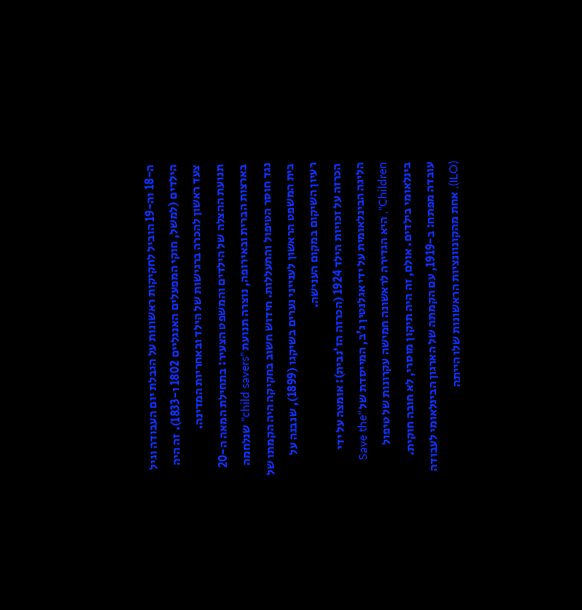ה-18 וה-19 הוביל לחקיקות ראשונות על הגבלת יום העבודה וגיל הילדים (למשל, חוקי המפעלים האנגליים 1802 ו-1833). זה היה צעד ראשון להכרה ברגישות של הילד ובאחריות המדינה.
תנועת ההצלה של הילדים והמשפט הצעיר: בתחילת המאה ה-20 בארצות הברית ובאירופה, נוצרה תנועת "child savers" שנלחמה נגד חוסר הטיפול והתעללות. חידוש חשוב בחקיקה היה הקמתו של בית המשפט הראשון לענייני נערים בשיקגו (1899), שנבנה על רעיון השיקום במקום הענישה.
הכרזה על זכויות הילד 1924 (הכרזה הז'נבית): אומצה על ידי הליגה הבינלאומית על ידי אגלנטין ג'ב, המייסדת של "Save the Children", היא הגדירה לראשונה חמישה עקרונות של טיפול בינלאומי בילדים. אולם, זה היה תיקון מוסרי, לא חובה חוקית.
עובדה מפתח: ב-1919, עם הקמתה של הארגון הבינלאומי לעבודה (ILO), אחת מהקונוונציות הראשונות שלו הייתה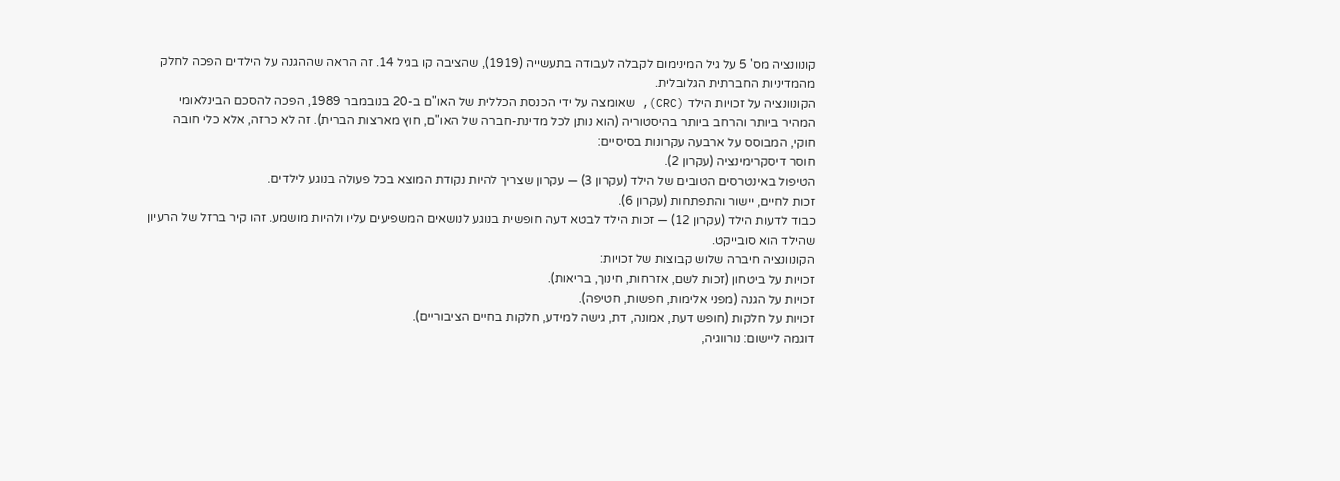קונוונציה מס' 5 על גיל המינימום לקבלה לעבודה בתעשייה (1919), שהציבה קו בגיל 14. זה הראה שההגנה על הילדים הפכה לחלק מהמדיניות החברתית הגלובלית.
הקונוונציה על זכויות הילד (CRC), שאומצה על ידי הכנסת הכללית של האו"ם ב-20 בנובמבר 1989, הפכה להסכם הבינלאומי המהיר ביותר והרחב ביותר בהיסטוריה (הוא נותן לכל מדינת-חברה של האו"ם, חוץ מארצות הברית). זה לא כרזה, אלא כלי חובה חוקי, המבוסס על ארבעה עקרונות בסיסיים:
חוסר דיסקרימינציה (עקרון 2).
הטיפול באינטרסים הטובים של הילד (עקרון 3) — עקרון שצריך להיות נקודת המוצא בכל פעולה בנוגע לילדים.
זכות לחיים, יישור והתפתחות (עקרון 6).
כבוד לדעות הילד (עקרון 12) — זכות הילד לבטא דעה חופשית בנוגע לנושאים המשפיעים עליו ולהיות מושמע. זהו קיר ברזל של הרעיון שהילד הוא סובייקט.
הקונוונציה חיברה שלוש קבוצות של זכויות:
זכויות על ביטחון (זכות לשם, אזרחות, חינוך, בריאות).
זכויות על הגנה (מפני אלימות, חפשות, חטיפה).
זכויות על חלקות (חופש דעת, אמונה, דת, גישה למידע, חלקות בחיים הציבוריים).
דוגמה ליישום: נורווגיה,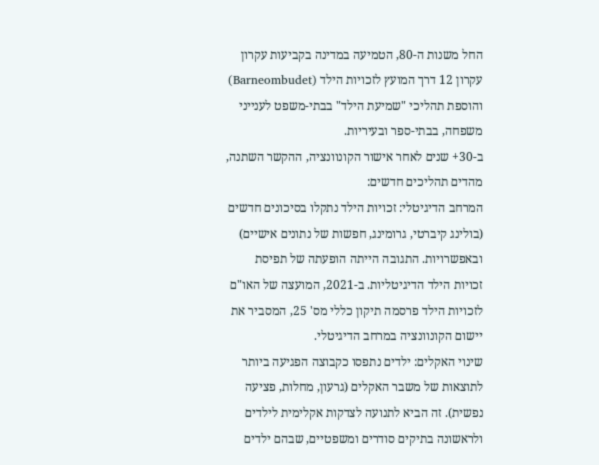החל משנות ה-80, הטמיעה במדינה בקביעות עקרון עקרון 12 דרך המועץ לזכויות הילד (Barneombudet) והוספת תהליכי "שמיעת הילד" בבתי-משפט לענייני משפחה, בבתי-ספר ובעיריות.
ב-30+ שנים לאחר אישור הקונוונציה, ההקשר השתנה, מהדים תהליכים חדשים:
המרחב הדיגיטלי: זכויות הילד נתקלו בסיכונים חדשים (בולינג קיברטי, גרומינג, חפשות של נתונים אישיים) ובאפשרויות. התגובה הייתה הופעתה של תפיסת זכויות הילד הדיגיטליות. ב-2021, המועצה של האו"ם לזכויות הילד פרסמה תיקון כללי מס' 25, המסביר את יישום הקונוונציה במרחב הדיגיטלי.
שינוי האקלים: ילדים נתפסו כקבוצה הפגיעה ביותר לתוצאות של משבר האקלים (גרעון, מחלות, פציעה נפשית). זה הביא לתנועה לצדקות אקלימית לילדים ולראשונה בתיקים סודרים ומשפטיים, שבהם ילדים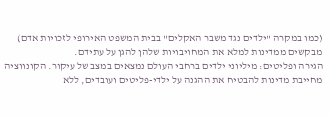(כמו במקרה "ילדים נגד משבר האקלים" בבית המשפט האירופי לזכויות אדם) מבקשים ממדינות למלא את המחויבויות שלהן להגן על עתידם.
הגירה ופליטים: מיליוני ילדים ברחבי העולם נמצאים במצב של עיקור. הקונווציה מחייבת מדינות להבטיח את ההגנה על ילדי-פליטים ועובדים, ללא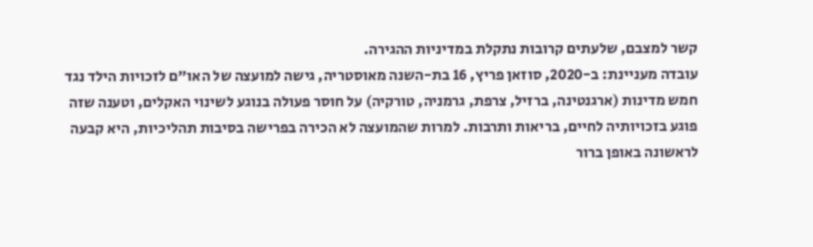קשר למצבם, שלעתים קרובות נתקלת במדיניות ההגירה.
עובדה מעניינת: ב-2020, סוזאן פריץ, 16 בת-השנה מאוסטריה, גישה למועצה של האו"ם לזכויות הילד נגד חמש מדינות (ארגנטינה, ברזיל, צרפת, גרמניה, טורקיה) על חוסר פעולה בנוגע לשינוי האקלים, וטענה שזה פוגע בזכויותיה לחיים, בריאות ותרבות. למרות שהמועצה לא הכירה בפרישה בסיבות תהליכיות, היא קבעה לראשונה באופן ברור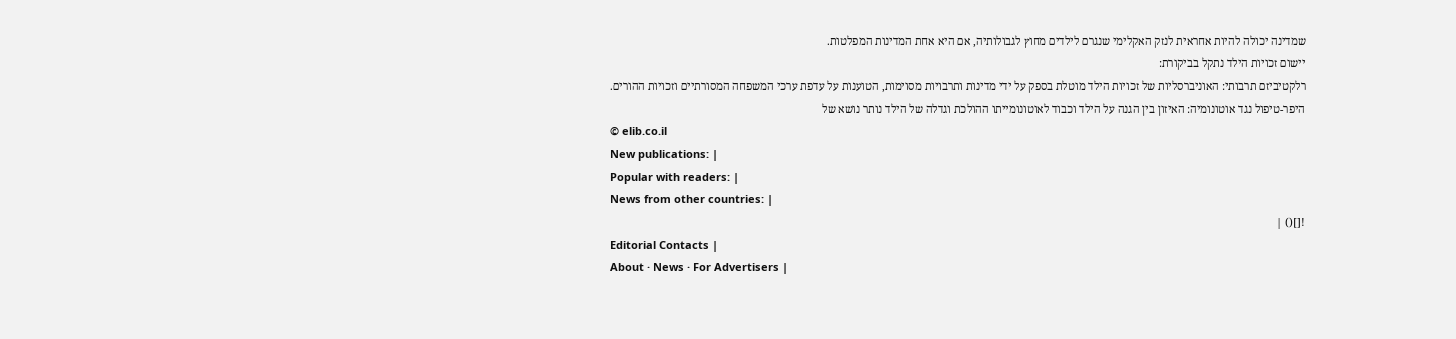שמדינה יכולה להיות אחראית לנזק האקלימי שנגרם לילדים מחוץ לגבולותיה, אם היא אחת המדינות המפלטות.
יישום זכויות הילד נתקל בביקורת:
רלקטיביזם תרבותי: האוניברסליות של זכויות הילד מוטלת בספק על ידי מדינות ותרבויות מסוימות, הטוענות על עדפת ערכי המשפחה המסורתיים וזכויות ההורים.
היפר-טיפול נגד אוטונומיה: האיזון בין הגנה על הילד וכבוד לאוטונומייתו ההולכת וגדלה של הילד נותר נושא של
© elib.co.il
New publications: |
Popular with readers: |
News from other countries: |
![]() |
Editorial Contacts |
About · News · For Advertisers |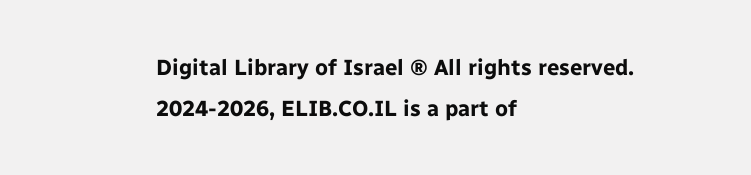Digital Library of Israel ® All rights reserved.
2024-2026, ELIB.CO.IL is a part of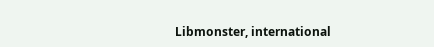Libmonster, international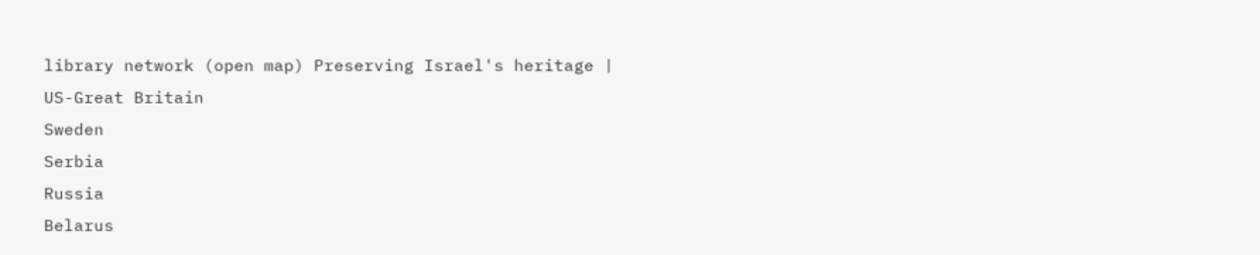library network (open map) Preserving Israel's heritage |
US-Great Britain
Sweden
Serbia
Russia
Belarus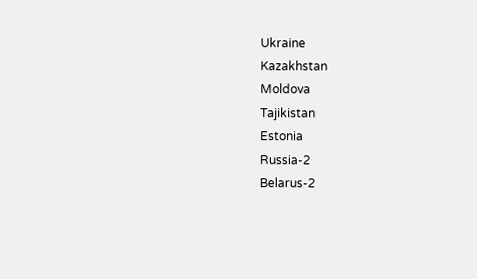Ukraine
Kazakhstan
Moldova
Tajikistan
Estonia
Russia-2
Belarus-2